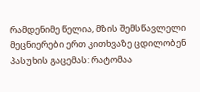რამდენიმე წელია, მზის შემსწავლელი მეცნიერები ერთ კითხვაზე ცდილობენ პასუხის გაცემას: რატომაა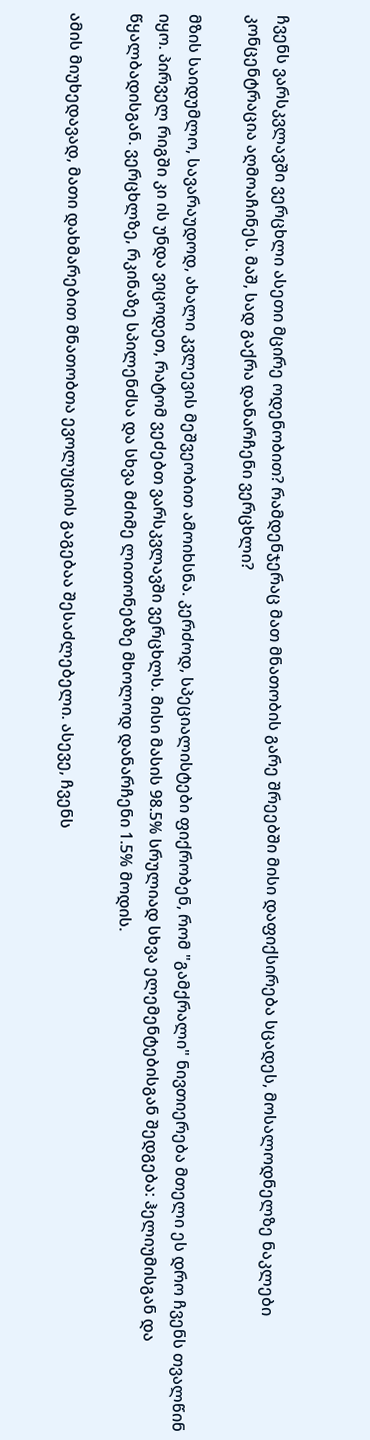ჩვენს ვარსკვლავში ვერცხლი ასეთი მცირე ოდენობით? რამდენჯერაც მათ მნათობის გარე შრეებში მისი დაფიქსირება სცადეს, მოსალოდნელზე ნაკლები კონცენტრაცია აღმოაჩინეს. მაშ, სად გაქრა დანარჩენი ვერცხლი?

მზის საიდუმლო, სავარაუდოდ, ახალი კვლევის მეშვეობით ამოიხსნა. კერძოდ, სპეციალისტები ფიქრობენ, რომ "გამქრალი" ნივთიერება მთელი ეს დრო ჩვენს თვალწინ იყო. პირველ რიგში კი ის უნდა ვიცოდეთ, რატომ ვეძებთ ვარსკვლავში ვერცხლს. მისი მასის 98.5% სრულიად სხვა ელემენტებისგან შედგება: ჰელიუმისგან და წყალბადისგან. ვერცხლზე, რკინაზე სპილენძსა და სხვა მძიმე ლითონებზე მხოლოდ დანარჩენი 1.5% მოდის.

ამის მიუხედავად, მათი დახმარებით მნათობთა ევოლუციის გაგებაა შესაძლებელი. ასევე, ჩვენს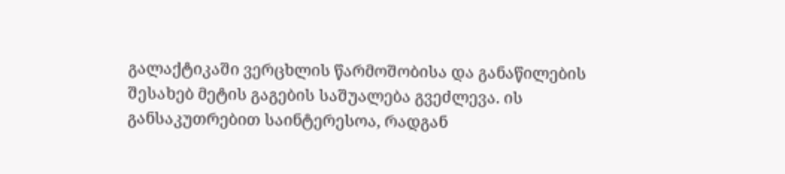გალაქტიკაში ვერცხლის წარმოშობისა და განაწილების შესახებ მეტის გაგების საშუალება გვეძლევა. ის განსაკუთრებით საინტერესოა, რადგან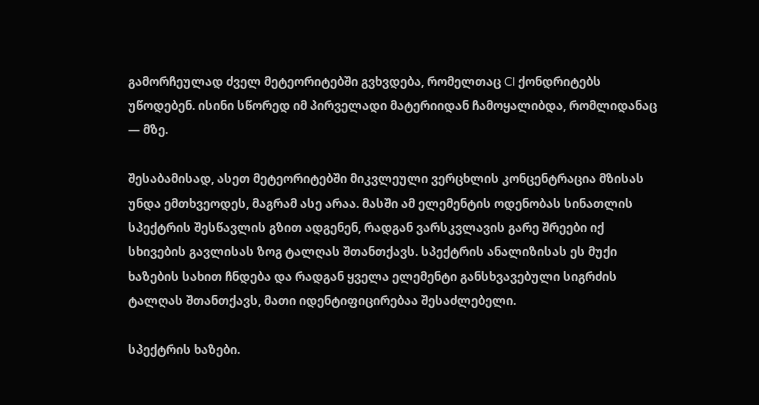გამორჩეულად ძველ მეტეორიტებში გვხვდება, რომელთაც CI ქონდრიტებს უწოდებენ. ისინი სწორედ იმ პირველადი მატერიიდან ჩამოყალიბდა, რომლიდანაც — მზე.

შესაბამისად, ასეთ მეტეორიტებში მიკვლეული ვერცხლის კონცენტრაცია მზისას უნდა ემთხვეოდეს, მაგრამ ასე არაა. მასში ამ ელემენტის ოდენობას სინათლის სპექტრის შესწავლის გზით ადგენენ, რადგან ვარსკვლავის გარე შრეები იქ სხივების გავლისას ზოგ ტალღას შთანთქავს. სპექტრის ანალიზისას ეს მუქი ხაზების სახით ჩნდება და რადგან ყველა ელემენტი განსხვავებული სიგრძის ტალღას შთანთქავს, მათი იდენტიფიცირებაა შესაძლებელი.

სპექტრის ხაზები.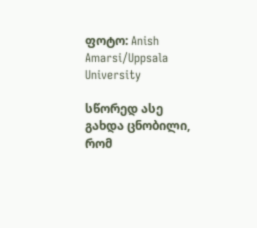ფოტო: Anish Amarsi/Uppsala University

სწორედ ასე გახდა ცნობილი, რომ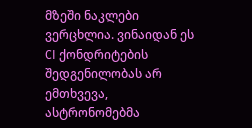მზეში ნაკლები ვერცხლია. ვინაიდან ეს CI ქონდრიტების შედგენილობას არ ემთხვევა, ასტრონომებმა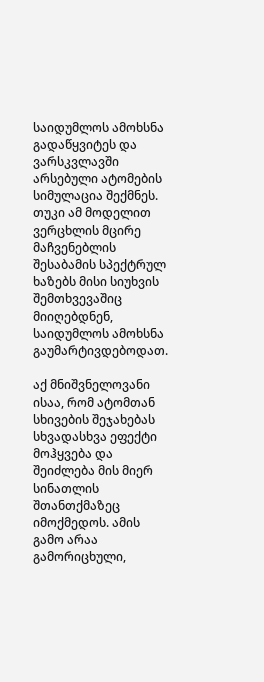საიდუმლოს ამოხსნა გადაწყვიტეს და ვარსკვლავში არსებული ატომების სიმულაცია შექმნეს. თუკი ამ მოდელით ვერცხლის მცირე მაჩვენებლის შესაბამის სპექტრულ ხაზებს მისი სიუხვის შემთხვევაშიც მიიღებდნენ, საიდუმლოს ამოხსნა გაუმარტივდებოდათ.

აქ მნიშვნელოვანი ისაა, რომ ატომთან სხივების შეჯახებას სხვადასხვა ეფექტი მოჰყვება და შეიძლება მის მიერ სინათლის შთანთქმაზეც იმოქმედოს. ამის გამო არაა გამორიცხული,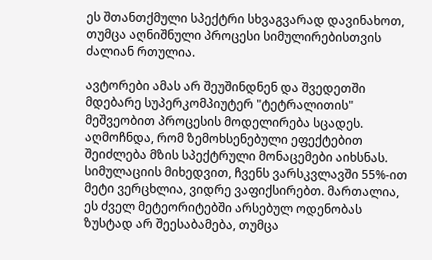ეს შთანთქმული სპექტრი სხვაგვარად დავინახოთ, თუმცა აღნიშნული პროცესი სიმულირებისთვის ძალიან რთულია.

ავტორები ამას არ შეუშინდნენ და შვედეთში მდებარე სუპერკომპიუტერ "ტეტრალითის" მეშვეობით პროცესის მოდელირება სცადეს. აღმოჩნდა, რომ ზემოხსენებული ეფექტებით შეიძლება მზის სპექტრული მონაცემები აიხსნას. სიმულაციის მიხედვით, ჩვენს ვარსკვლავში 55%-ით მეტი ვერცხლია, ვიდრე ვაფიქსირებთ. მართალია, ეს ძველ მეტეორიტებში არსებულ ოდენობას ზუსტად არ შეესაბამება, თუმცა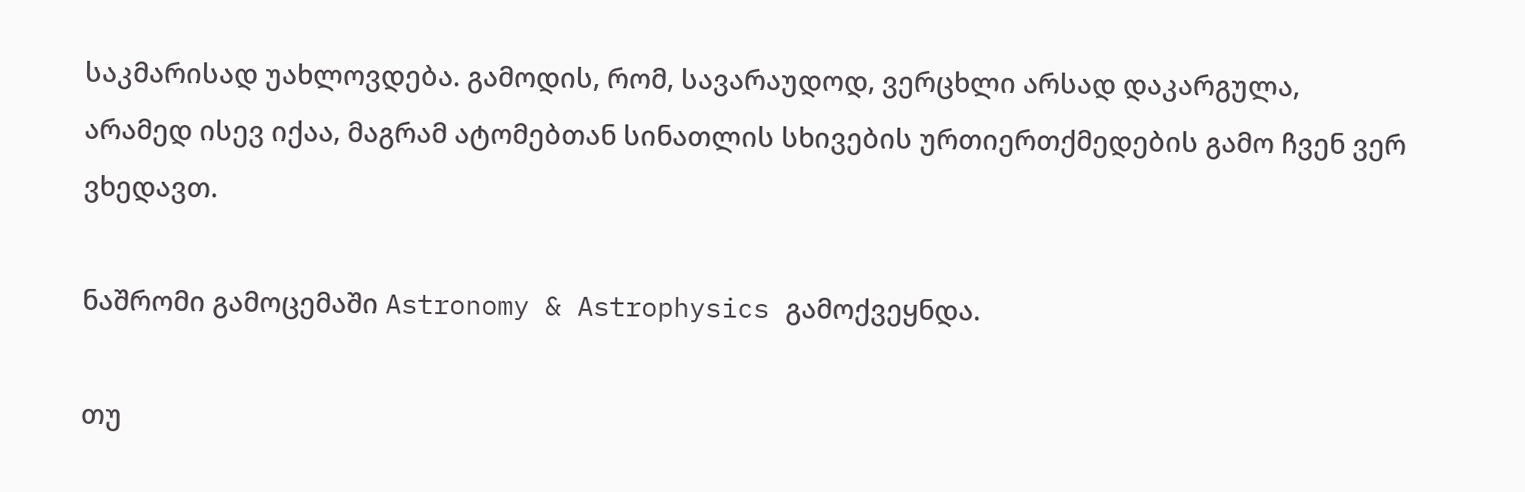საკმარისად უახლოვდება. გამოდის, რომ, სავარაუდოდ, ვერცხლი არსად დაკარგულა, არამედ ისევ იქაა, მაგრამ ატომებთან სინათლის სხივების ურთიერთქმედების გამო ჩვენ ვერ ვხედავთ.

ნაშრომი გამოცემაში Astronomy & Astrophysics გამოქვეყნდა.

თუ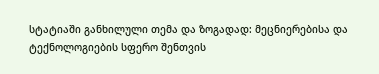სტატიაში განხილული თემა და ზოგადად: მეცნიერებისა და ტექნოლოგიების სფერო შენთვის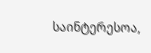საინტერესოა,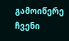გამოიწერე ჩვენი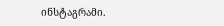ინსტაგრამი.